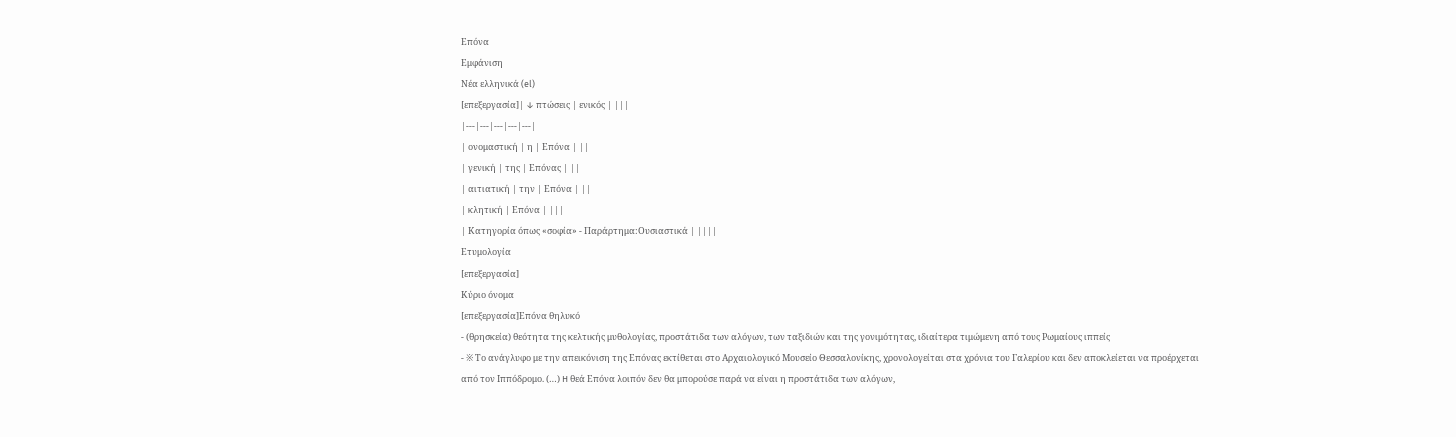Επόνα
Εμφάνιση
Νέα ελληνικά (el)
[επεξεργασία]| ↓ πτώσεις | ενικός | |||
|---|---|---|---|---|
| ονομαστική | η | Επόνα | ||
| γενική | της | Επόνας | ||
| αιτιατική | την | Επόνα | ||
| κλητική | Επόνα | |||
| Κατηγορία όπως «σοφία» - Παράρτημα:Ουσιαστικά | ||||
Ετυμολογία
[επεξεργασία]
Κύριο όνομα
[επεξεργασία]Επόνα θηλυκό
- (θρησκεία) θεότητα της κελτικής μυθολογίας, προστάτιδα των αλόγων, των ταξιδιών και της γονιμότητας, ιδιαίτερα τιμώμενη από τους Ρωμαίους ιππείς
- ※ Το ανάγλυφο με την απεικόνιση της Επόνας εκτίθεται στο Αρχαιολογικό Μουσείο Θεσσαλονίκης, χρονολογείται στα χρόνια του Γαλερίου και δεν αποκλείεται να προέρχεται από τον Ιππόδρομο. (…) H θεά Επόνα λοιπόν δεν θα μπορούσε παρά να είναι η προστάτιδα των αλόγων,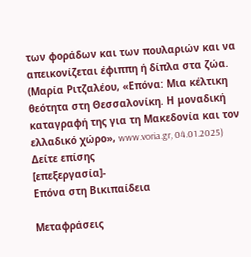των φοράδων και των πουλαριών και να απεικονίζεται έφιππη ή δίπλα στα ζώα. (Μαρία Ριτζαλέου, «Επόνα: Μια κέλτικη θεότητα στη Θεσσαλονίκη. Η μοναδική καταγραφή της για τη Μακεδονία και τον ελλαδικό χώρο», www.voria.gr, 04.01.2025)
Δείτε επίσης
[επεξεργασία]-
Επόνα στη Βικιπαίδεια

Μεταφράσεις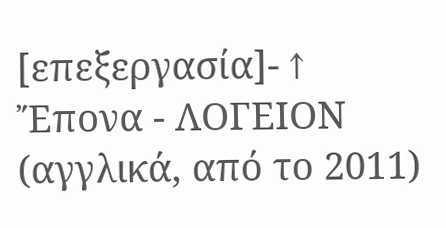[επεξεργασία]- ↑ Ἔπονα - ΛΟΓΕΙΟΝ (αγγλικά, από το 2011)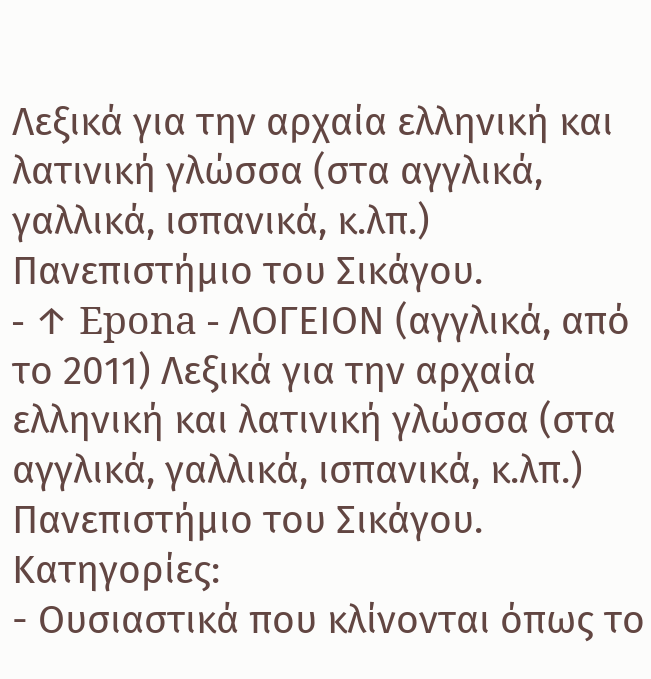Λεξικά για την αρχαία ελληνική και λατινική γλώσσα (στα αγγλικά, γαλλικά, ισπανικά, κ.λπ.) Πανεπιστήμιο του Σικάγου.
- ↑ Epona - ΛΟΓΕΙΟΝ (αγγλικά, από το 2011) Λεξικά για την αρχαία ελληνική και λατινική γλώσσα (στα αγγλικά, γαλλικά, ισπανικά, κ.λπ.) Πανεπιστήμιο του Σικάγου.
Κατηγορίες:
- Ουσιαστικά που κλίνονται όπως το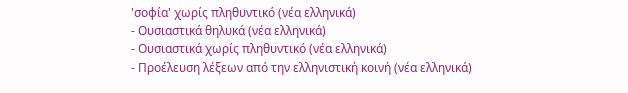'σοφία' χωρίς πληθυντικό (νέα ελληνικά)
- Ουσιαστικά θηλυκά (νέα ελληνικά)
- Ουσιαστικά χωρίς πληθυντικό (νέα ελληνικά)
- Προέλευση λέξεων από την ελληνιστική κοινή (νέα ελληνικά)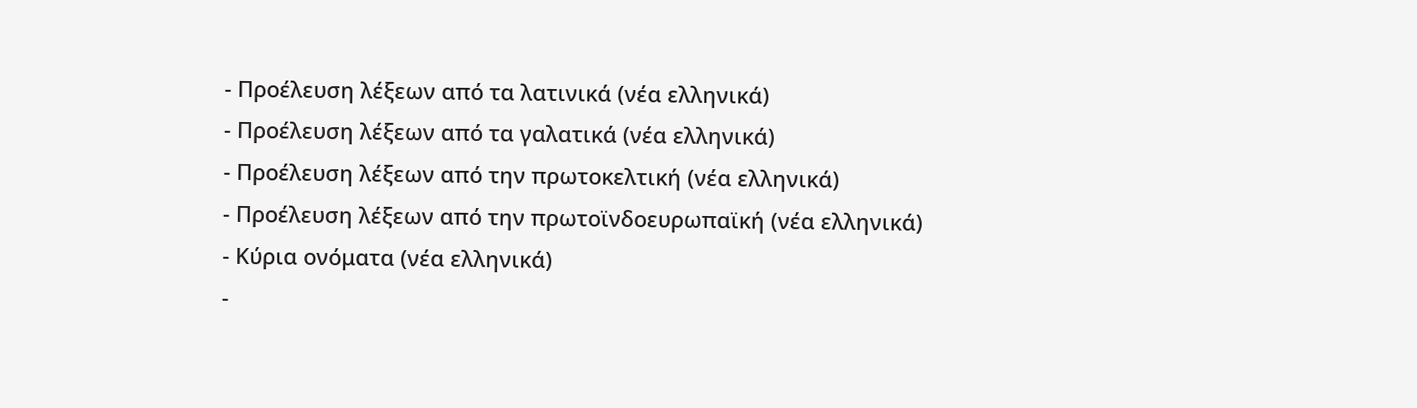- Προέλευση λέξεων από τα λατινικά (νέα ελληνικά)
- Προέλευση λέξεων από τα γαλατικά (νέα ελληνικά)
- Προέλευση λέξεων από την πρωτοκελτική (νέα ελληνικά)
- Προέλευση λέξεων από την πρωτοϊνδοευρωπαϊκή (νέα ελληνικά)
- Κύρια ονόματα (νέα ελληνικά)
-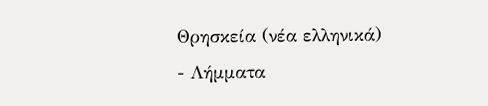Θρησκεία (νέα ελληνικά)
- Λήμματα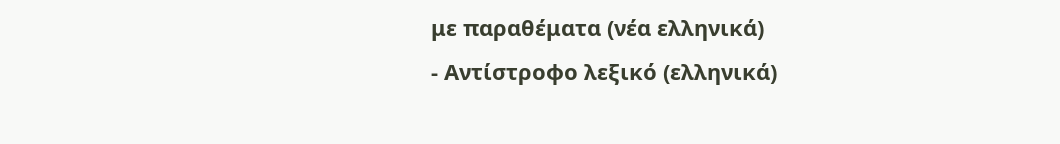με παραθέματα (νέα ελληνικά)
- Αντίστροφο λεξικό (ελληνικά)